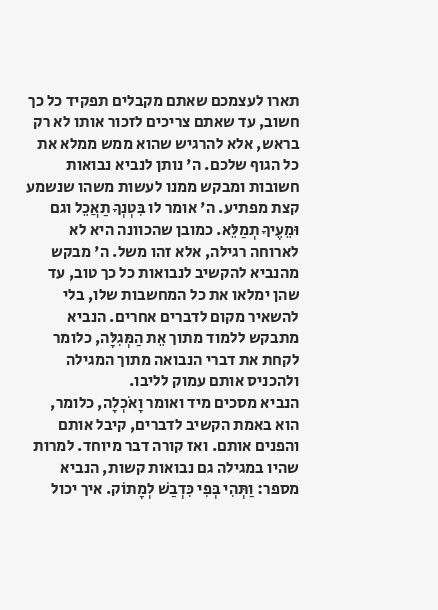תארו לעצמכם שאתם מקבלים תפקיד כל כך חשוב, עד שאתם צריכים לזכור אותו לא רק בראש, אלא להרגיש שהוא ממש ממלא את כל הגוף שלכם. ה' נותן לנביא נבואות חשובות ומבקש ממנו לעשות משהו שנשמע קצת מפתיע. ה' אומר לו בִּטְנְךָ תַאֲכֵל וגם וּמֵעֶיךָ תְמַלֵּא. כמובן שהכוונה היא לא לארוחה רגילה, אלא זהו משל. ה' מבקש מהנביא להקשיב לנבואות כל כך טוב, עד שהן ימלאו את כל המחשבות שלו, בלי להשאיר מקום לדברים אחרים. הנביא מתבקש ללמוד מתוך אֵת הַמְּגִלָּה, כלומר לקחת את דברי הנבואה מתוך המגילה ולהכניס אותם עמוק לליבו.
הנביא מסכים מיד ואומר וָאֹכְלָה, כלומר, הוא באמת הקשיב לדברים, קיבל אותם והפנים אותם. ואז קורה דבר מיוחד. למרות שהיו במגילה גם נבואות קשות, הנביא מספר: וַתְּהִי בְּפִי כִּדְבַשׁ לְמָתוֹק. איך יכול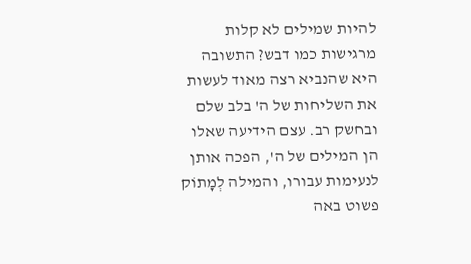להיות שמילים לא קלות מרגישות כמו דבש? התשובה היא שהנביא רצה מאוד לעשות את השליחות של ה' בלב שלם ובחשק רב. עצם הידיעה שאלו הן המילים של ה', הפכה אותן לנעימות עבורו, והמילה לְמָתוֹק פשוט באה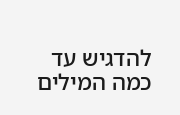להדגיש עד כמה המילים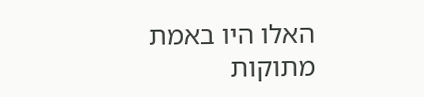האלו היו באמת מתוקות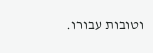וטובות עבורו.